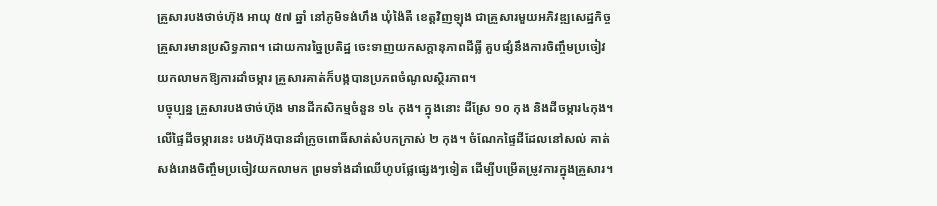គ្រួសារបងថាច់ហ៊ុង អាយុ ៥៧ ឆ្នាំ នៅភូមិទង់ហឹង ឃុំង៉ៃតឺ ខេត្តវិញឡុង ជាគ្រួសារមួយអភិវឌ្ឍសេដ្ឋកិច្ចគ្រួសារមានប្រសិទ្ធភាព។ ដោយការច្នៃប្រតិដ្ឋ ចេះទាញយកសក្តានុភាពដីធ្លី គួបផ្សំនឹងការចិញ្ចឹមប្រចៀវយកលាមកឱ្យការដាំចម្ការ គ្រួសារគាត់ក៏បង្កបានប្រភពចំណូលស្ថិរភាព។
បច្ចុប្បន្ន គ្រួសារបងថាច់ហ៊ុង មានដីកសិកម្មចំនួន ១៤ កុង។ ក្នុងនោះ ដីស្រែ ១០ កុង និងដីចម្ការ៤កុង។ លើផ្ទៃដីចម្ការនេះ បងហ៊ុងបានដាំក្រូចពោធិ៍សាត់សំបកក្រាស់ ២ កុង។ ចំណែកផ្ទៃដីដែលនៅសល់ គាត់សង់រោងចិញ្ចឹមប្រចៀវយកលាមក ព្រមទាំងដាំឈើហូបផ្លែផ្សេងៗទៀត ដើម្បីបម្រើតម្រូវការក្នុងគ្រួសារ។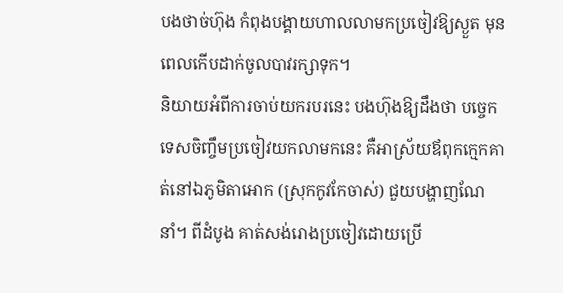បងថាច់ហ៊ុង កំពុងបង្គាយហាលលាមកប្រចៀវឱ្យស្ងួត មុនពេលកើបដាក់ចូលបាវរក្សាទុក។
និយាយអំពីការចាប់យករបរនេះ បងហ៊ុងឱ្យដឹងថា បច្ចេកទេសចិញ្ចឹមប្រចៀវយកលាមកនេះ គឺអាស្រ័យឪពុកក្មេកគាត់នៅឯភូមិតាអោក (ស្រុកកូវកែចាស់) ជួយបង្ហាញណែនាំ។ ពីដំបូង គាត់សង់រោងប្រចៀវដោយប្រើ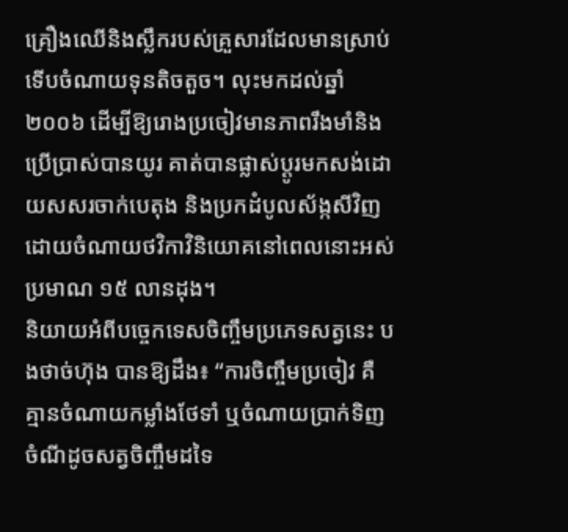គ្រឿងឈើនិងស្លឹករបស់គ្រួសារដែលមានស្រាប់ ទើបចំណាយទុនតិចតួច។ លុះមកដល់ឆ្នាំ ២០០៦ ដើម្បីឱ្យរោងប្រចៀវមានភាពរឹងមាំនិងប្រើប្រាស់បានយូរ គាត់បានផ្លាស់ប្តូរមកសង់ដោយសសរចាក់បេតុង និងប្រកដំបូលស័ង្កសីវិញ ដោយចំណាយថវិកាវិនិយោគនៅពេលនោះអស់ប្រមាណ ១៥ លានដុង។
និយាយអំពីបច្ចេកទេសចិញ្ចឹមប្រភេទសត្វនេះ បងថាច់ហ៊ុង បានឱ្យដឹង៖ “ការចិញ្ចឹមប្រចៀវ គឺគ្មានចំណាយកម្លាំងថែទាំ ឬចំណាយប្រាក់ទិញចំណីដូចសត្វចិញ្ចឹមដទៃ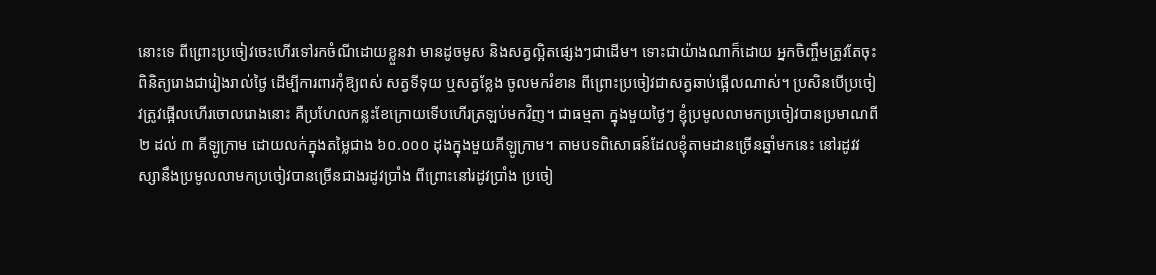នោះទេ ពីព្រោះប្រចៀវចេះហើរទៅរកចំណីដោយខ្លួនវា មានដូចមូស និងសត្វល្អិតផ្សេងៗជាដើម។ ទោះជាយ៉ាងណាក៏ដោយ អ្នកចិញ្ចឹមត្រូវតែចុះពិនិត្យរោងជារៀងរាល់ថ្ងៃ ដើម្បីការពារកុំឱ្យពស់ សត្វទីទុយ ឬសត្វខ្លែង ចូលមករំខាន ពីព្រោះប្រចៀវជាសត្វឆាប់ផ្អើលណាស់។ ប្រសិនបើប្រចៀវត្រូវផ្អើលហើរចោលរោងនោះ គឺប្រហែលកន្លះខែក្រោយទើបហើរត្រឡប់មកវិញ។ ជាធម្មតា ក្នុងមួយថ្ងៃៗ ខ្ញុំប្រមូលលាមកប្រចៀវបានប្រមាណពី ២ ដល់ ៣ គីឡូក្រាម ដោយលក់ក្នុងតម្លៃជាង ៦០.០០០ ដុងក្នុងមួយគីឡូក្រាម។ តាមបទពិសោធន៍ដែលខ្ញុំតាមដានច្រើនឆ្នាំមកនេះ នៅរដូវវស្សានឹងប្រមូលលាមកប្រចៀវបានច្រើនជាងរដូវប្រាំង ពីព្រោះនៅរដូវប្រាំង ប្រចៀ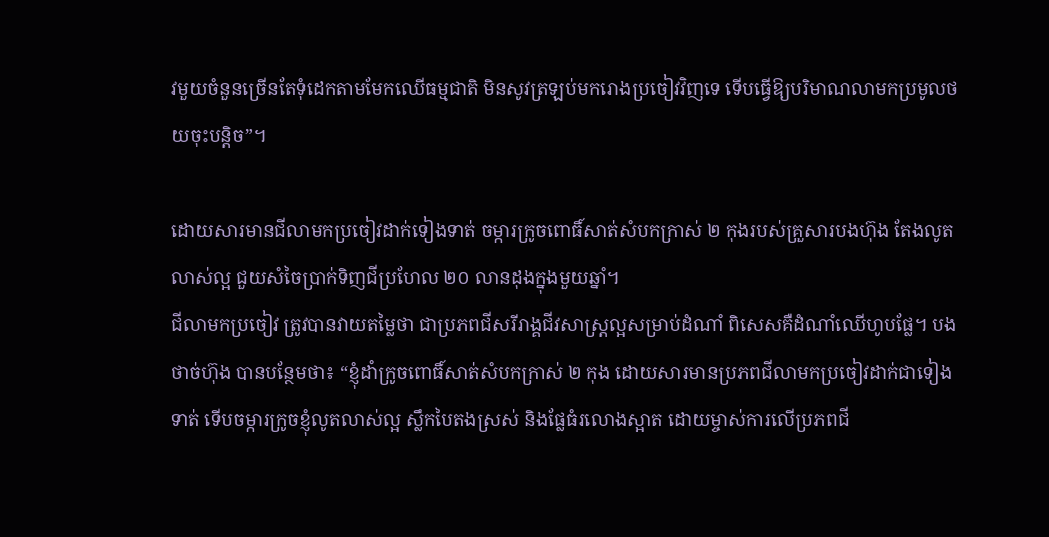វមួយចំនួនច្រើនតែទុំដេកតាមមែកឈើធម្មជាតិ មិនសូវត្រឡប់មករោងប្រចៀវវិញទេ ទើបធ្វើឱ្យបរិមាណលាមកប្រមូលថយចុះបន្តិច”។

ដោយសារមានជីលាមកប្រចៀវដាក់ទៀងទាត់ ចម្ការក្រូចពោធិ៍សាត់សំបកក្រាស់ ២ កុងរបស់គ្រួសារបងហ៊ុង តែងលូតលាស់ល្អ ជួយសំចៃប្រាក់ទិញជីប្រហែល ២០ លានដុងក្នុងមួយឆ្នាំ។
ជីលាមកប្រចៀវ ត្រូវបានវាយតម្លៃថា ជាប្រភពជីសរីរាង្គជីវសាស្ត្រល្អសម្រាប់ដំណាំ ពិសេសគឺដំណាំឈើហូបផ្លែ។ បងថាច់ហ៊ុង បានបន្ថែមថា៖ “ខ្ញុំដាំក្រូចពោធិ៍សាត់សំបកក្រាស់ ២ កុង ដោយសារមានប្រភពជីលាមកប្រចៀវដាក់ជាទៀងទាត់ ទើបចម្ការក្រូចខ្ញុំលូតលាស់ល្អ ស្លឹកបៃតងស្រស់ និងផ្លែធំរលោងស្អាត ដោយម្ចាស់ការលើប្រភពជី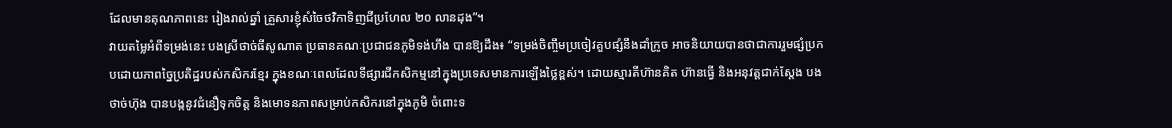ដែលមានគុណភាពនេះ រៀងរាល់ឆ្នាំ គ្រួសារខ្ញុំសំចៃថវិកាទិញជីប្រហែល ២០ លានដុង”។
វាយតម្លៃអំពីទម្រង់នេះ បងស្រីថាច់ធីសូណាត ប្រធានគណៈប្រជាជនភូមិទង់ហឹង បានឱ្យដឹង៖ “ទម្រង់ចិញ្ចឹមប្រចៀវគួបផ្សំនឹងដាំក្រូច អាចនិយាយបានថាជាការរួមផ្សំប្រកបដោយភាពច្នៃប្រតិដ្ឋរបស់កសិករខ្មែរ ក្នុងខណៈពេលដែលទីផ្សារជីកសិកម្មនៅក្នុងប្រទេសមានការឡើងថ្លៃខ្ពស់។ ដោយស្មារតីហ៊ានគិត ហ៊ានធ្វើ និងអនុវត្តជាក់ស្តែង បងថាច់ហ៊ុង បានបង្កនូវជំនឿទុកចិត្ត និងមោទនភាពសម្រាប់កសិករនៅក្នុងភូមិ ចំពោះទ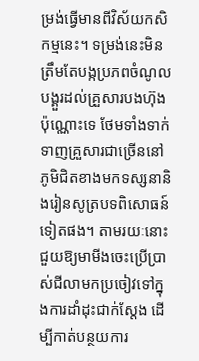ម្រង់ធ្វើមានពីវិស័យកសិកម្មនេះ។ ទម្រង់នេះមិនត្រឹមតែបង្កប្រភពចំណូលបង្គួរដល់គ្រួសារបងហ៊ុងប៉ុណ្ណោះទេ ថែមទាំងទាក់ទាញគ្រួសារជាច្រើននៅភូមិជិតខាងមកទស្សនានិងរៀនសូត្របទពិសោធន៍ទៀតផង។ តាមរយៈនោះ ជួយឱ្យមាមីងចេះប្រើប្រាស់ជីលាមកប្រចៀវទៅក្នុងការដាំដុះជាក់ស្តែង ដើម្បីកាត់បន្ថយការ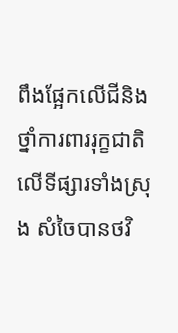ពឹងផ្អែកលើជីនិងថ្នាំការពាររុក្ខជាតិលើទីផ្សារទាំងស្រុង សំចៃបានថវិ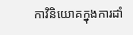កាវិនិយោគក្នុងការដាំ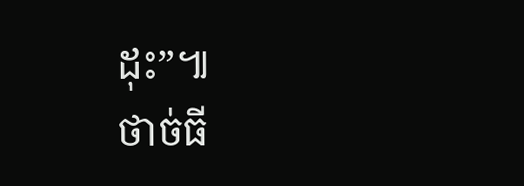ដុះ”៕
ថាច់ធី